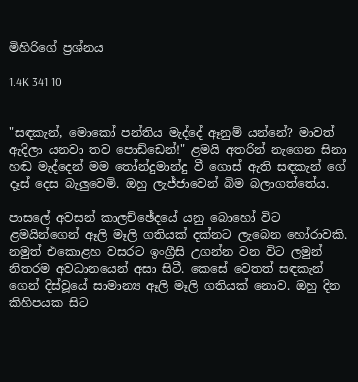මිහිරිගේ ප්‍රශ්නය

1.4K 341 10


"සඳකැන්, මොකෝ පන්තිය මැද්දේ ඈනුම් යන්නේ? මාවත් ඇදිලා යනවා තව පොඩ්ඩෙන්!" ළමයි අතරින් නැගෙන සිනා හඬ මැද්දෙන් මම තෝන්දුමාන්දු වී ගොස් ඇති සඳකැන් ගේ දෑස් දෙස බැලුවෙමි. ඔහු ලැජ්ජාවෙන් බිම බලාගත්තේය.

පාසලේ අවසන් කාලච්ඡේදයේ යනු බොහෝ විට ළමයින්ගෙන් ඈලි මෑලි ගතියක් දක්නට ලැබෙන හෝරාවකි. නමුත් එකොළහ වසරට ඉංග්‍රීසි උගන්න වන විට ලමුන් නිතරම අවධානයෙන් අසා සිටී. කෙසේ වෙතත් සඳකැන් ගෙන් දිස්වූයේ සාමාන්‍ය ඈලි මෑලි ගතියක් නොව. ඔහු දින කිහිපයක සිට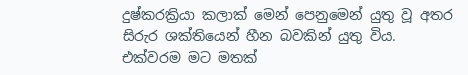දුෂ්කරක්‍රියා කලාක් මෙන් පෙනුමෙන් යුතු වූ අතර සිරුර ශක්තියෙන් හීන බවකින් යුතු විය. එක්වරම මට මතක්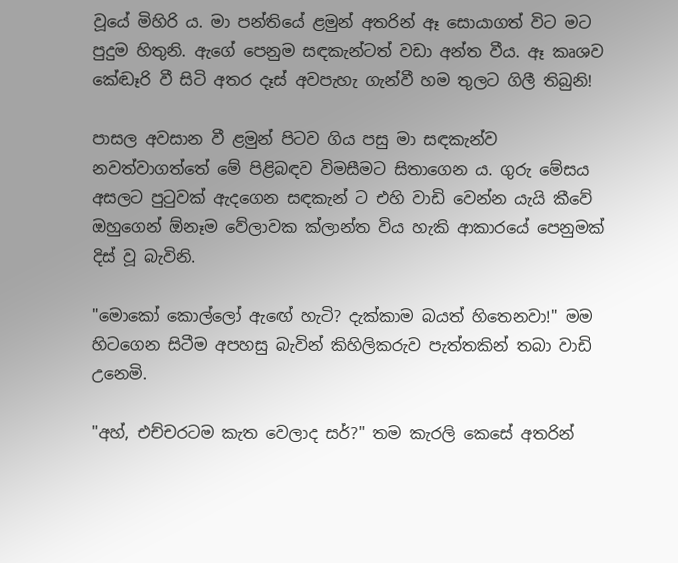වූයේ මිහිරි ය. මා පන්තියේ ළමුන් අතරින් ඈ සොයාගත් විට මට පුදුම හිතුනි. ඇගේ පෙනුම සඳකැන්ටත් වඩා අන්ත වීය. ඈ කෘශව කේඬෑරි වී සිටි අතර දෑස් අවපැහැ ගැන්වී හම තුලට ගිලී තිබුනි!

පාසල අවසාන වී ළමුන් පිටව ගිය පසු මා සඳකැන්ව නවත්වාගත්තේ මේ පිළිබඳව විමසීමට සිතාගෙන ය. ගුරු මේසය අසලට පුටුවක් ඇදගෙන සඳකැන් ට එහි වාඩි වෙන්න යැයි කීවේ ඔහුගෙන් ඕනෑම වේලාවක ක්ලාන්ත විය හැකි ආකාරයේ පෙනුමක් දිස් වූ බැවිනි.

"මොකෝ කොල්ලෝ ඇඟේ හැටි? දැක්කාම බයත් හිතෙනවා!" මම හිටගෙන සිටීම අපහසු බැවින් කිහිලිකරුව පැත්තකින් තබා වාඩි උනෙමි.

"අහ්, එච්චරටම කැත වෙලාද සර්?" තම කැරලි කෙසේ අතරින්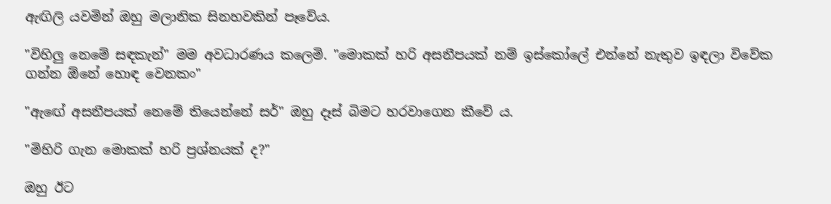ඇඟිලි යවමින් ඔහු මලානික සිනහවකින් පෑවේය.

"විහිලු නෙමේ සඳකැන්" මම අවධාරණය කලෙමි. "මොකක් හරි අසනීපයක් නම් ඉස්කෝලේ එන්නේ නැතුව ඉඳලා විවේක ගන්න ඕනේ හොඳ වෙනකං"

"ඇඟේ අසනීපයක් නෙමේ තියෙන්නේ සර්" ඔහු දෑස් බිමට හරවාගෙන කීවේ ය.

"මිහිරි ගැන මොකක් හරි ප්‍රශ්නයක් ද?"

ඔහු ඊට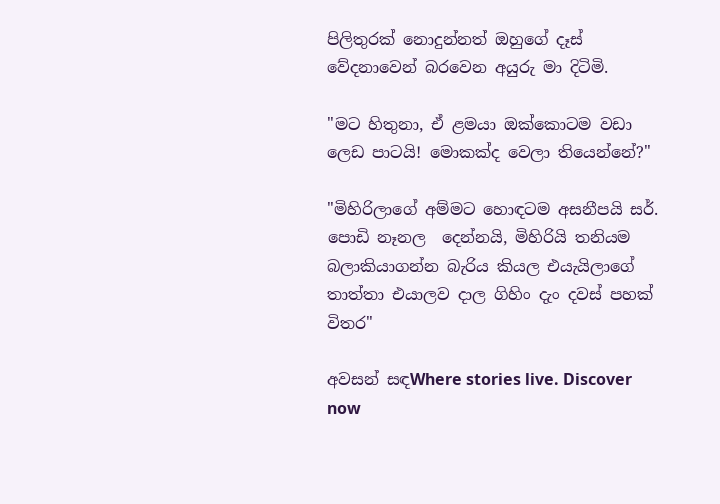පිලිතුරක් නොදුන්නත් ඔහුගේ දෑස් වේදනාවෙන් බරවෙන අයුරු මා දිටිමි.

"මට හිතුනා, ඒ ළමයා ඔක්කොටම වඩා ලෙඩ පාටයි! මොකක්ද වෙලා තියෙන්නේ?"

"මිහිරිලාගේ අම්මට හොඳටම අසනීපයි සර්. පොඩි නෑනල  දෙන්නයි, මිහිරියි තනියම බලාකියාගන්න බැරිය කියල එයැයිලාගේ තාත්තා එයාලව දාල ගිහිං දැං දවස් පහක් විතර"

අවසන් සඳWhere stories live. Discover now